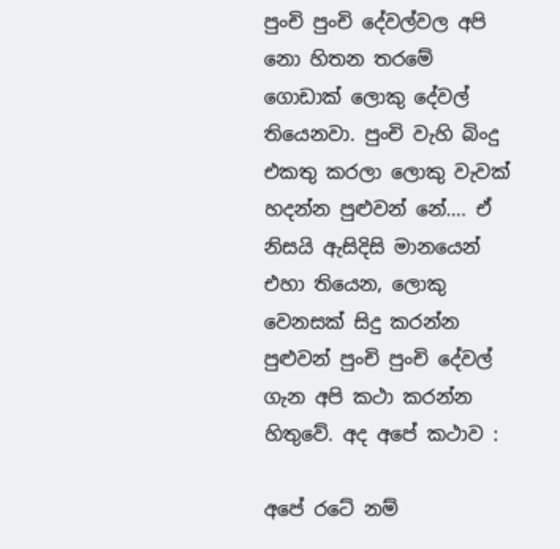පුංචි පුංචි දේවල්වල අපි නො හිතන තරමේ ගොඩාක් ලොකු දේවල් තියෙනවා. පුංචි වැහි බිංදු එකතු කරලා ලොකු වැවක් හදන්න පුළුවන් නේ…. ඒ නිසයි ඇසිදිසි මානයෙන් එහා තියෙන, ලොකු වෙනසක් සිදු කරන්න පුළුවන් පුංචි පුංචි දේවල් ගැන අපි කථා කරන්න හිතුවේ. අද අපේ කථාව :

අපේ රටේ නම්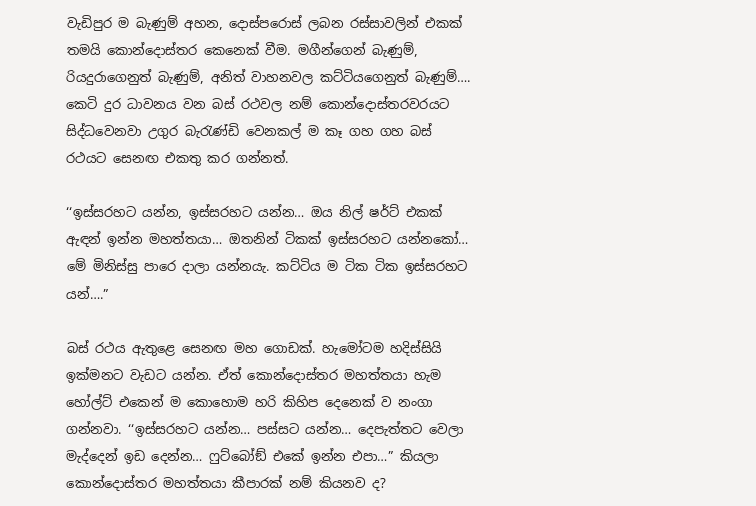වැඩිපුර ම බැණුම් අහන, දොස්පරොස් ලබන රස්සාවලින් එකක් තමයි කොන්දොස්තර කෙනෙක් වීම. මගීන්ගෙන් බැණුම්, රියදුරාගෙනුත් බැණුම්, අනිත් වාහනවල කට්ටියගෙනුත් බැණුම්…. කෙටි දුර ධාවනය වන බස් රථවල නම් කොන්දොස්තරවරයට සිද්ධවෙනවා උගුර බැරැණ්ඩි වෙනකල් ම කෑ ගහ ගහ බස් රථයට සෙනඟ එකතු කර ගන්නත්.

‘‘ඉස්සරහට යන්න, ඉස්සරහට යන්න… ඔය නිල් ෂර්ට් එකක් ඇඳන් ඉන්න මහත්තයා… ඔතනින් ටිකක් ඉස්සරහට යන්නකෝ… මේ මිනිස්සු පාරෙ දාලා යන්නයැ. කට්ටිය ම ටික ටික ඉස්සරහට යන්….”

බස් රථය ඇතුළෙ සෙනඟ මහ ගොඩක්. හැමෝටම හදිස්සියි ඉක්මනට වැඩට යන්න. ඒත් කොන්දොස්තර මහත්තයා හැම හෝල්ට් එකෙන් ම කොහොම හරි කිහිප දෙනෙක් ව නංගා ගන්නවා. ‘‘ඉස්සරහට යන්න… පස්සට යන්න… දෙපැත්තට වෙලා මැද්දෙන් ඉඩ දෙන්න… ෆුට්බෝඞ් එකේ ඉන්න එපා…” කියලා කොන්දොස්තර මහත්තයා කීපාරක් නම් කියනව ද?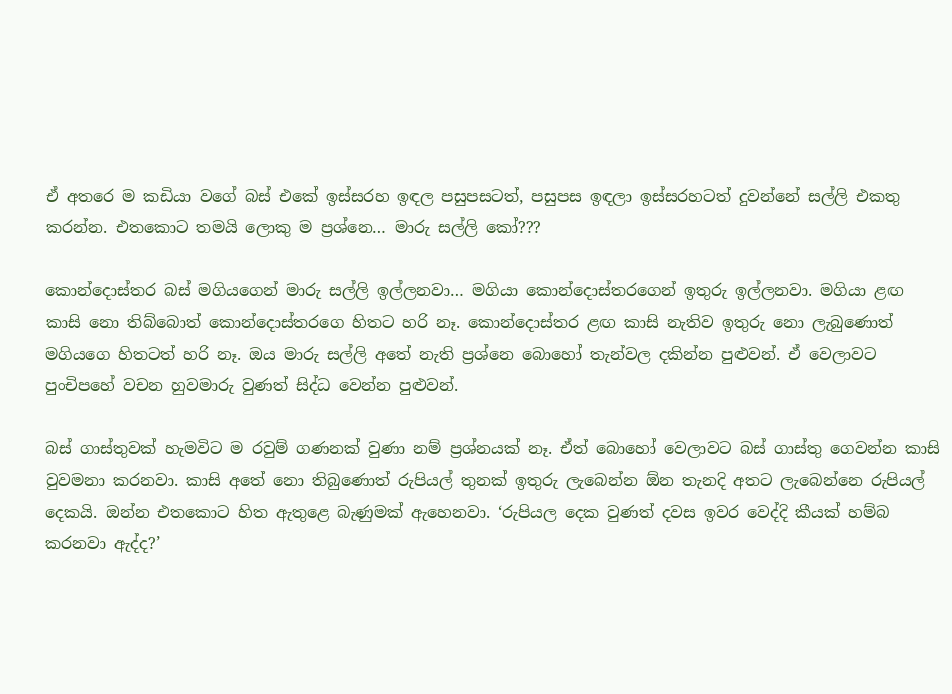ඒ අතරෙ ම කඩියා වගේ බස් එකේ ඉස්සරහ ඉඳල පසුපසටත්, පසුපස ඉඳලා ඉස්සරහටත් දුවන්නේ සල්ලි එකතු කරන්න. එතකොට තමයි ලොකු ම ප්‍රශ්නෙ… මාරු සල්ලි කෝ???

කොන්දොස්තර බස් මගියගෙන් මාරු සල්ලි ඉල්ලනවා… මගියා කොන්දොස්තරගෙන් ඉතුරු ඉල්ලනවා. මගියා ළඟ කාසි නො තිබ්බොත් කොන්දොස්තරගෙ හිතට හරි නෑ. කොන්දොස්තර ළඟ කාසි නැතිව ඉතුරු නො ලැබුණොත් මගියගෙ හිතටත් හරි නෑ. ඔය මාරු සල්ලි අතේ නැති ප්‍රශ්නෙ බොහෝ තැන්වල දකින්න පුළුවන්. ඒ වෙලාවට පුංචිපහේ වචන හුවමාරු වුණත් සිද්ධ වෙන්න පුළුවන්.

බස් ගාස්තුවක් හැමවිට ම රවුම් ගණනක් වුණා නම් ප්‍රශ්නයක් නෑ. ඒත් බොහෝ වෙලාවට බස් ගාස්තු ගෙවන්න කාසි වුවමනා කරනවා. කාසි අතේ නො තිබුණොත් රුපියල් තුනක් ඉතුරු ලැබෙන්න ඕන තැනදි අතට ලැබෙන්නෙ රුපියල් දෙකයි. ඔන්න එතකොට හිත ඇතුළෙ බැණුමක් ඇහෙනවා. ‘රුපියල දෙක වුණත් දවස ඉවර වෙද්දි කීයක් හම්බ කරනවා ඇද්ද?’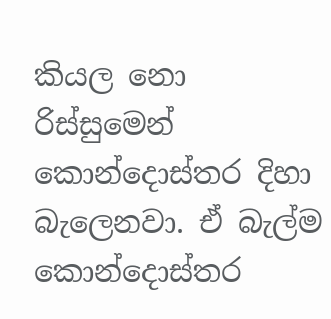කියල නො රිස්සුමෙන් කොන්දොස්තර දිහා බැලෙනවා. ඒ බැල්ම කොන්දොස්තර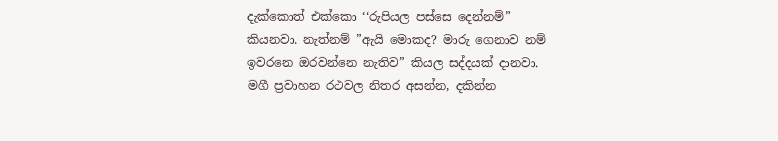දැක්කොත් එක්කො ‘‘රුපියල පස්සෙ දෙන්නම්” කියනවා. නැත්නම් ”ඇයි මොකද? මාරු ගෙනාව නම් ඉවරනෙ ඔරවන්නෙ නැතිව” කියල සද්දයක් දානවා. මගී ප්‍රවාහන රථවල නිතර අසන්න, දකින්න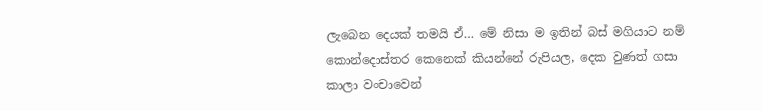ලැබෙන දෙයක් තමයි ඒ… මේ නිසා ම ඉතින් බස් මගියාට නම් කොන්දොස්තර කෙනෙක් කියන්නේ රුපියල, දෙක වුණත් ගසා කාලා වංචාවෙන්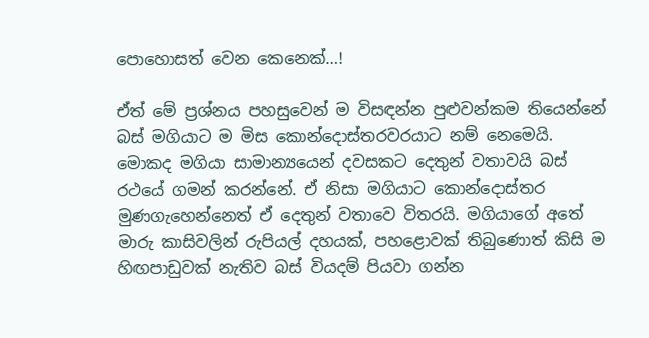පොහොසත් වෙන කෙනෙක්…!

ඒත් මේ ප්‍රශ්නය පහසුවෙන් ම විසඳන්න පුළුවන්කම තියෙන්නේ බස් මගියාට ම මිස කොන්දොස්තරවරයාට නම් නෙමෙයි. මොකද මගියා සාමාන්‍යයෙන් දවසකට දෙතුන් වතාවයි බස් රථයේ ගමන් කරන්නේ. ඒ නිසා මගියාට කොන්දොස්තර මුණගැහෙන්නෙත් ඒ දෙතුන් වතාවෙ විතරයි. මගියාගේ අතේ මාරු කාසිවලින් රුපියල් දහයක්, පහළොවක් තිබුණොත් කිසි ම හිඟපාඩුවක් නැතිව බස් වියදම් පියවා ගන්න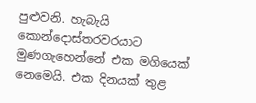පුළුවනි. හැබැයි කොන්දොස්තරවරයාට මුණගැහෙන්නේ එක මගියෙක් නෙමෙයි. එක දිනයක් තුළ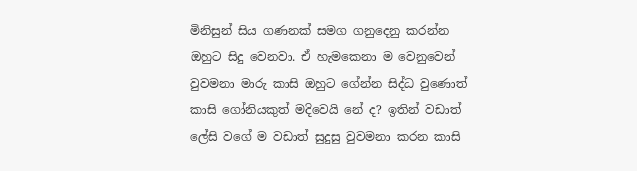මිනිසුන් සිය ගණනක් සමග ගනුදෙනු කරන්න ඔහුට සිදු වෙනවා. ඒ හැමකෙනා ම වෙනුවෙන් වුවමනා මාරු කාසි ඔහුට ගේන්න සිද්ධ වුණොත් කාසි ගෝනියකුත් මදිවෙයි නේ ද? ඉතින් වඩාත් ලේසි වගේ ම වඩාත් සුදුසු වුවමනා කරන කාසි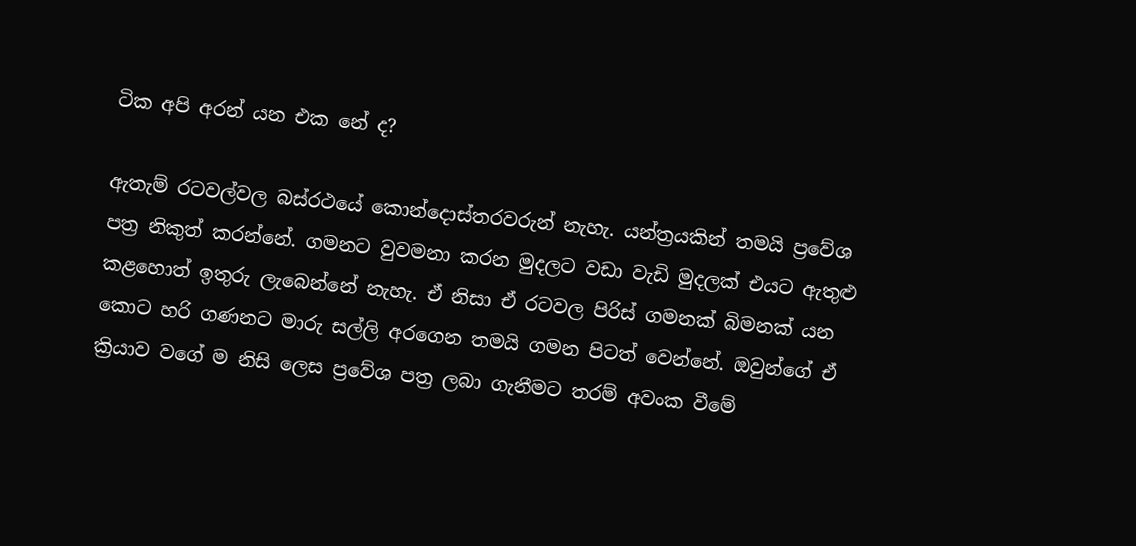ටික අපි අරන් යන එක නේ ද?

ඇතැම් රටවල්වල බස්රථයේ කොන්දොස්තරවරුන් නැහැ. යන්ත්‍රයකින් තමයි ප්‍රවේශ පත්‍ර නිකුත් කරන්නේ. ගමනට වුවමනා කරන මුදලට වඩා වැඩි මුදලක් එයට ඇතුළු කළහොත් ඉතුරු ලැබෙන්නේ නැහැ. ඒ නිසා ඒ රටවල පිරිස් ගමනක් බිමනක් යන කොට හරි ගණනට මාරු සල්ලි අරගෙන තමයි ගමන පිටත් වෙන්නේ. ඔවුන්ගේ ඒ ක්‍රියාව වගේ ම නිසි ලෙස ප්‍රවේශ පත්‍ර ලබා ගැනීමට තරම් අවංක වීමේ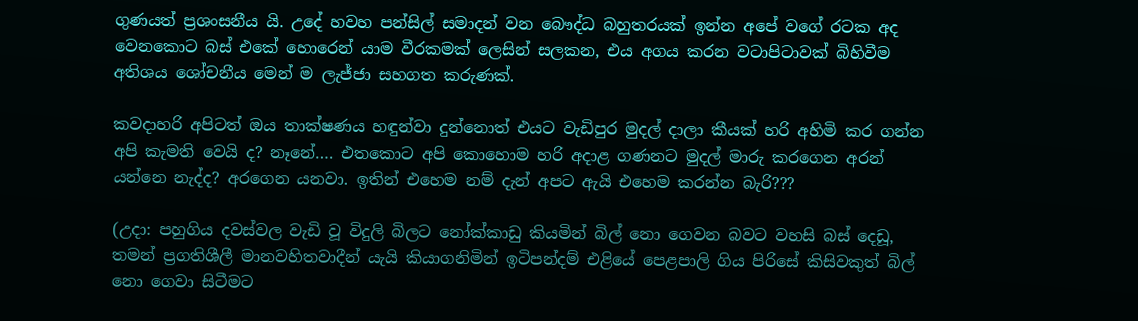ගුණයත් ප්‍රශංසනීය යි. උදේ හවහ පන්සිල් සමාදන් වන බෞද්ධ බහුතරයක් ඉන්න අපේ වගේ රටක අද වෙනකොට බස් එකේ හොරෙන් යාම වීරකමක් ලෙසින් සලකන, එය අගය කරන වටාපිටාවක් බිහිවීම අතිශය ශෝචනීය මෙන් ම ලැජ්ජා සහගත කරුණක්.

කවදාහරි අපිටත් ඔය තාක්ෂණය හඳුන්වා දුන්නොත් එයට වැඩිපුර මුදල් දාලා කීයක් හරි අහිමි කර ගන්න අපි කැමති වෙයි ද? නෑනේ…. එතකොට අපි කොහොම හරි අදාළ ගණනට මුදල් මාරු කරගෙන අරන් යන්නෙ නැද්ද? අරගෙන යනවා. ඉතින් එහෙම නම් දැන් අපට ඇයි එහෙම කරන්න බැරි???

(උදා: පහුගිය දවස්වල වැඩි වූ විදුලි බිලට නෝක්කාඩු කියමින් බිල් නො ගෙවන බවට වහසි බස් දෙඩූ, තමන් ප්‍රගතිශීලී මානවහිතවාදීන් යැයි කියාගනිමින් ඉටිපන්දම් එළියේ පෙළපාලි ගිය පිරිසේ කිසිවකුත් බිල් නො ගෙවා සිටීමට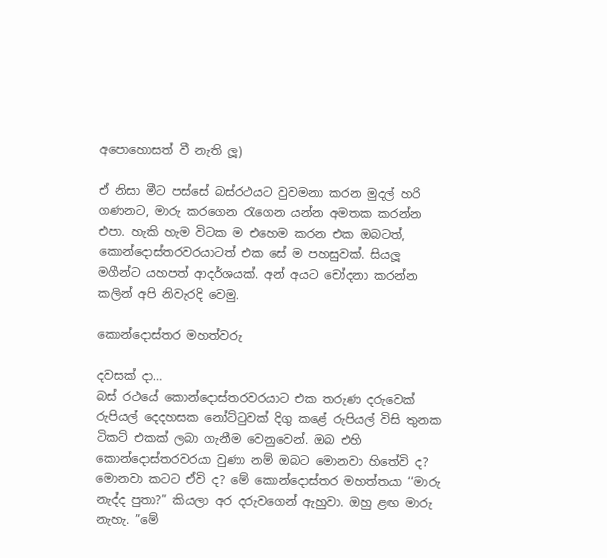අපොහොසත් වී නැති ලූ)

ඒ නිසා මීට පස්සේ බස්රථයට වුවමනා කරන මුදල් හරි ගණනට, මාරු කරගෙන රැගෙන යන්න අමතක කරන්න එපා. හැකි හැම විටක ම එහෙම කරන එක ඔබටත්, කොන්දොස්තරවරයාටත් එක සේ ම පහසුවක්. සියලූ මගීන්ට යහපත් ආදර්ශයක්. අන් අයට චෝදනා කරන්න කලින් අපි නිවැරදි වෙමු.

කොන්දොස්තර මහත්වරු

දවසක් දා…
බස් රථයේ කොන්දොස්තරවරයාට එක තරුණ දරුවෙක් රුපියල් දෙදහසක නෝට්ටුවක් දිගු කළේ රුපියල් විසි තුනක ටිකට් එකක් ලබා ගැනීම වෙනුවෙන්. ඔබ එහි කොන්දොස්තරවරයා වුණා නම් ඔබට මොනවා හිතේවි ද? මොනවා කටට ඒවි ද? මේ කොන්දොස්තර මහත්තයා ‘‘මාරු නැද්ද පුතා?” කියලා අර දරුවගෙන් ඇහුවා. ඔහු ළඟ මාරු නැහැ. ”මේ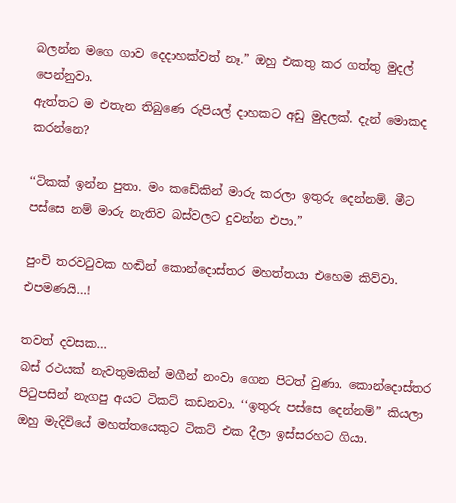බලන්න මගෙ ගාව දෙදාහක්වත් නෑ.” ඔහු එකතු කර ගත්තු මුදල් පෙන්නුවා.
ඇත්තට ම එතැන තිබුණෙ රුපියල් දාහකට අඩු මුදලක්. දැන් මොකද කරන්නෙ?

‘‘ටිකක් ඉන්න පුතා. මං කඩේකින් මාරු කරලා ඉතුරු දෙන්නම්. මීට පස්සෙ නම් මාරු නැතිව බස්වලට දුවන්න එපා.”

පුංචි තරවටුවක හඬින් කොන්දොස්තර මහත්තයා එහෙම කිව්වා.
එපමණයි…!

තවත් දවසක…
බස් රථයක් නැවතුමකින් මගීන් නංවා ගෙන පිටත් වුණා. කොන්දොස්තර පිටුපසින් නැගපු අයට ටිකට් කඩනවා. ‘‘ඉතුරු පස්සෙ දෙන්නම්” කියලා ඔහු මැදිවියේ මහත්තයෙකුට ටිකට් එක දීලා ඉස්සරහට ගියා.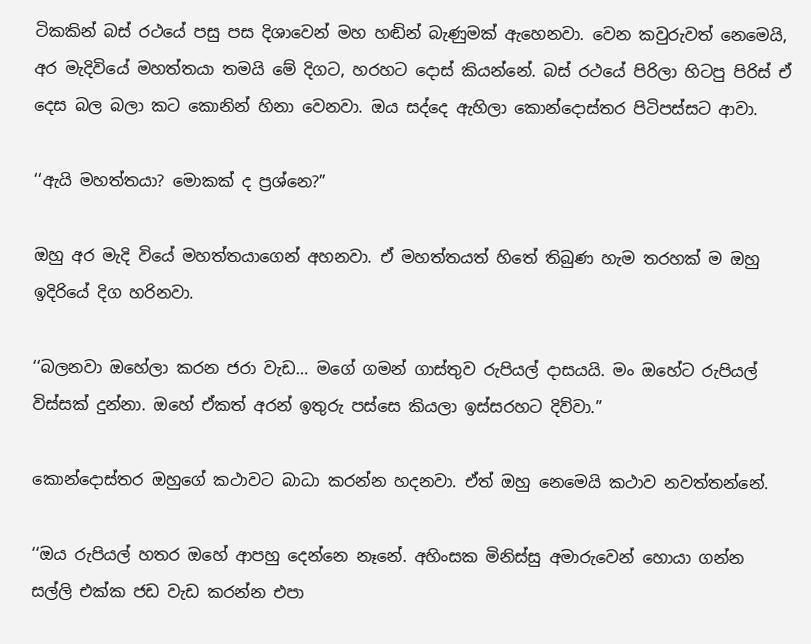ටිකකින් බස් රථයේ පසු පස දිශාවෙන් මහ හඬින් බැණුමක් ඇහෙනවා. වෙන කවුරුවත් නෙමෙයි, අර මැදිවියේ මහත්තයා තමයි මේ දිගට, හරහට දොස් කියන්නේ. බස් රථයේ පිරිලා හිටපු පිරිස් ඒ දෙස බල බලා කට කොනින් හිනා වෙනවා. ඔය සද්දෙ ඇහිලා කොන්දොස්තර පිටිපස්සට ආවා.

‘‘ඇයි මහත්තයා? මොකක් ද ප්‍රශ්නෙ?”

ඔහු අර මැදි වියේ මහත්තයාගෙන් අහනවා. ඒ මහත්තයත් හිතේ තිබුණ හැම තරහක් ම ඔහු ඉදිරියේ දිග හරිනවා.

‘‘බලනවා ඔහේලා කරන ජරා වැඩ… මගේ ගමන් ගාස්තුව රුපියල් දාසයයි. මං ඔහේට රුපියල් විස්සක් දුන්නා. ඔහේ ඒකත් අරන් ඉතුරු පස්සෙ කියලා ඉස්සරහට දිව්වා.”

කොන්දොස්තර ඔහුගේ කථාවට බාධා කරන්න හදනවා. ඒත් ඔහු නෙමෙයි කථාව නවත්තන්නේ.

‘‘ඔය රුපියල් හතර ඔහේ ආපහු දෙන්නෙ නෑනේ. අහිංසක මිනිස්සු අමාරුවෙන් හොයා ගන්න සල්ලි එක්ක ජඩ වැඩ කරන්න එපා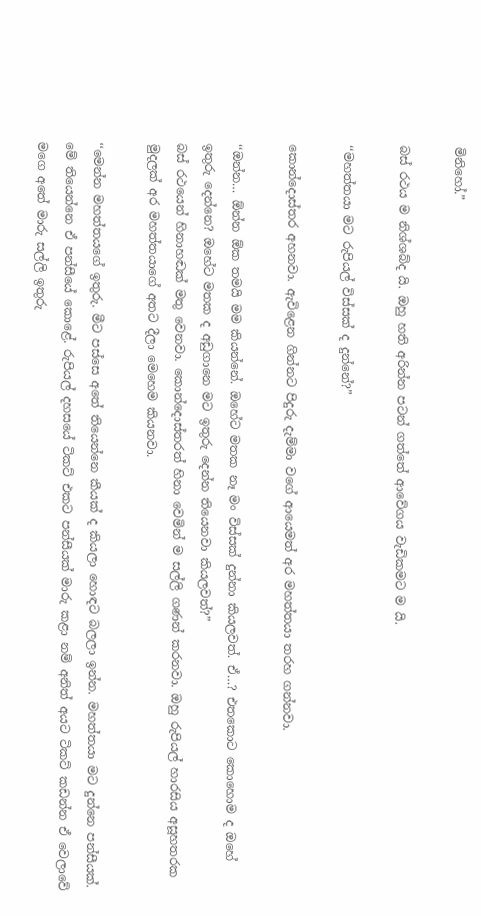මිනිහෝ.”

බස් රථය ම නිශ්ශබ්ද යි. ඔහු හති අරින්න පටන් ගත්තේ ආවේගය වැඩිකමට ම යි.

‘‘මහත්තයා මට රුපියල් විස්සක් ද දුන්නේ?”

කොන්දොස්තර අහනවා. ඇවිළෙන ගින්නට පිදුරු දැම්මා වගේ ආයෙමත් අර මහත්තයා තරහ ගන්නවා.

‘‘ඔන්න… ඕන්න ඕක තමයි මම කියන්නේ. ඔහේට මතක නෑ මං විස්සක් දුන්නා කියලවත්. ඒ…? එතකොට කොහොම ද ඔහේ ඉතුරු දෙන්නෙ? ඔහේට මතක ද අඩුගානෙ මට ඉතුරු දෙන්න තියෙනවා කියලවත්?”
බස් රථයෙන් හිනාහඬක් මතු වෙනවා. කොන්දොස්තරත් හිනා වෙමින් ම සල්ලි ගණන් කරනවා. ඔහු රුපියල් හාරසිය අසූහතරක මුදලක් අර මහත්තයාගේ අතට දීලා මෙහෙම කියනවා.

‘‘මෙන්න මහත්තයගේ ඉතුරු. මීට පස්සෙ අතේ තියෙන්නෙ කීයක් ද කියලා හොඳට බලලා ඉන්න. මහත්තයා මට දුන්නෙ පන්සීයක්. මේ තියෙන්නෙ ඒ පන්සීයේ කොළේ. රුපියල් දහසයේ ටිකට් එකට පන්සීයක් මාරු කළා නම් අනිත් අයට ටිකට් කඩන්න ඒ වෙලාවේ මගෙ අතේ මාරු සල්ලි ඉතුරු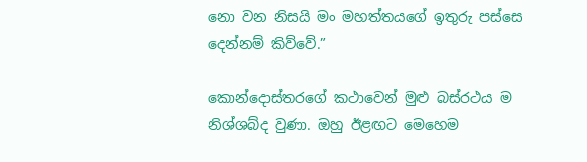නො වන නිසයි මං මහත්තයගේ ඉතුරු පස්සෙ දෙන්නම් කිව්වේ.”

කොන්දොස්තරගේ කථාවෙන් මුළු බස්රථය ම නිශ්ශබ්ද වුණා. ඔහු ඊළඟට මෙහෙම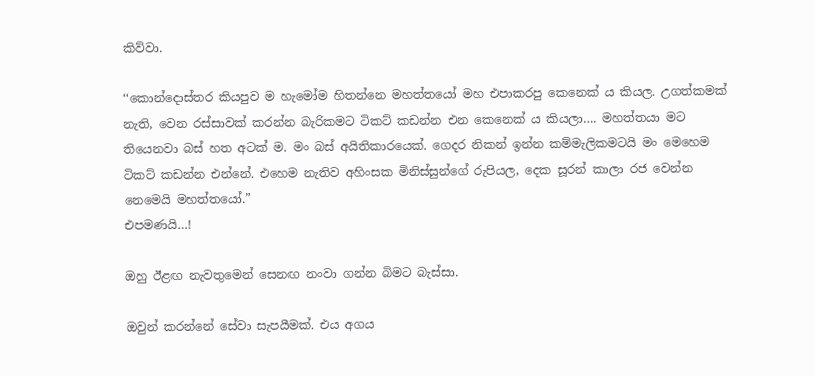කිව්වා.

‘‘කොන්දොස්තර කියපුව ම හැමෝම හිතන්නෙ මහත්තයෝ මහ එපාකරපු කෙනෙක් ය කියල. උගත්කමක් නැති, වෙන රස්සාවක් කරන්න බැරිකමට ටිකට් කඩන්න එන කෙනෙක් ය කියලා…. මහත්තයා මට තියෙනවා බස් හත අටක් ම. මං බස් අයිතිකාරයෙක්. ගෙදර නිකන් ඉන්න කම්මැලිකමටයි මං මෙහෙම ටිකට් කඩන්න එන්නේ. එහෙම නැතිව අහිංසක මිනිස්සුන්ගේ රුපියල, දෙක සූරන් කාලා රජ වෙන්න නෙමෙයි මහත්තයෝ.”
එපමණයි…!

ඔහු ඊළඟ නැවතුමෙන් සෙනඟ නංවා ගන්න බිමට බැස්සා.

ඔවුන් කරන්නේ සේවා සැපයීමක්. එය අගය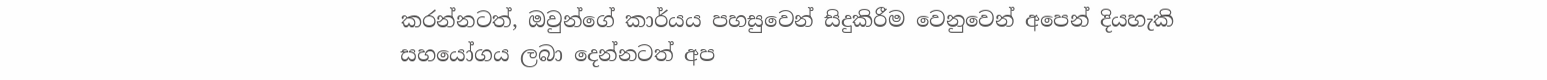කරන්නටත්, ඔවුන්ගේ කාර්යය පහසුවෙන් සිදුකිරීම වෙනුවෙන් අපෙන් දියහැකි සහයෝගය ලබා දෙන්නටත් අප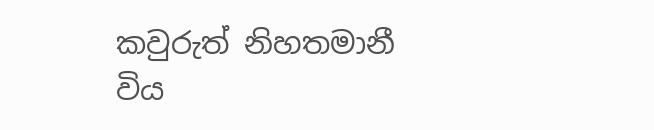කවුරුත් නිහතමානී විය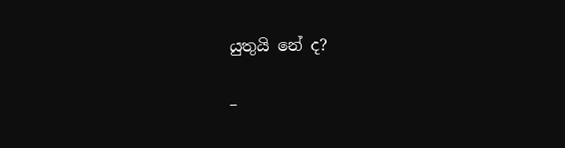යුතුයි නේ ද?

–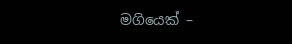මගියෙක් –